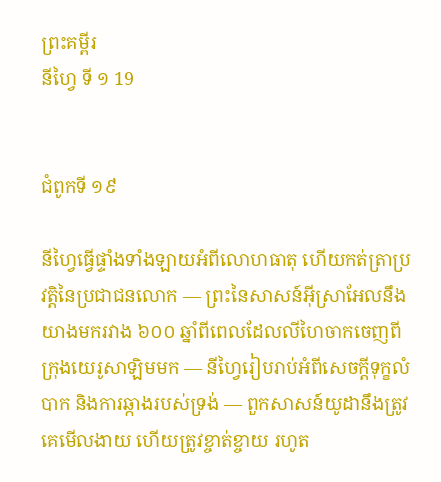ព្រះគម្ពីរ
នីហ្វៃ ទី ១ 19


ជំពូកទី ១៩

នីហ្វៃធ្វើផ្ទាំងទាំងឡាយអំពីលោហធាតុ ហើយកត់ត្រាប្រវត្តិនៃប្រជាជនលោក — ព្រះនៃសាសន៍អ៊ីស្រាអែលនឹងយាងមករវាង ៦០០ ឆ្នាំពីពេលដែលលីហៃចាកចេញពីក្រុងយេរូសាឡិមមក — នីហ្វៃរៀបរាប់អំពីសេចក្ដីទុក្ខលំបាក និងការឆ្កាងរបស់ទ្រង់ — ពួកសាសន៍យូដានឹងត្រូវគេមើលងាយ ហើយត្រូវខ្ចាត់ខ្ចាយ រហូត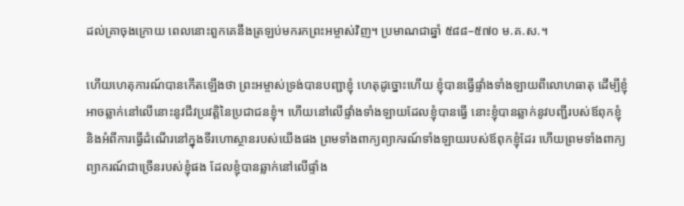ដល់គ្រាចុងក្រោយ ពេលនោះពួកគេនឹងត្រឡប់មករកព្រះអម្ចាស់វិញ។ ប្រមាណជាឆ្នាំ ៥៨៨–៥៧០ ម.គ.ស.។

ហើយហេតុការណ៍បានកើតឡើងថា ព្រះអម្ចាស់ទ្រង់បានបញ្ជាខ្ញុំ ហេតុដូច្នោះហើយ ខ្ញុំបានធ្វើផ្ទាំងទាំងឡាយពីលោហធាតុ ដើម្បីខ្ញុំអាចឆ្លាក់នៅលើនោះនូវជីវប្រវត្តិនៃប្រជាជនខ្ញុំ។ ហើយនៅលើផ្ទាំងទាំងឡាយដែលខ្ញុំបានធ្វើ នោះខ្ញុំបានឆ្លាក់នូវបញ្ជីរបស់ឪពុកខ្ញុំ និងអំពីការធ្វើដំណើរនៅក្នុងទីរហោស្ថានរបស់យើងផង ព្រមទាំងពាក្យព្យាករណ៍ទាំងឡាយរបស់ឪពុកខ្ញុំដែរ ហើយព្រមទាំងពាក្យព្យាករណ៍ជាច្រើនរបស់ខ្ញុំផង ដែលខ្ញុំបានឆ្លាក់នៅលើផ្ទាំង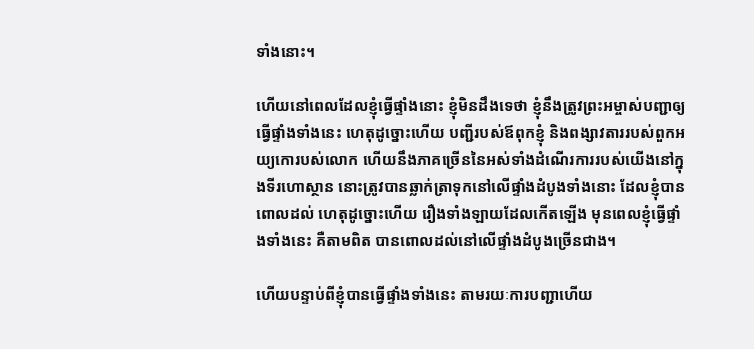ទាំងនោះ។

ហើយនៅពេលដែលខ្ញុំធ្វើផ្ទាំងនោះ ខ្ញុំមិនដឹងទេថា ខ្ញុំនឹងត្រូវព្រះអម្ចាស់បញ្ជាឲ្យធ្វើផ្ទាំងទាំងនេះ ហេតុដូច្នោះហើយ បញ្ជីរបស់ឪពុកខ្ញុំ និងពង្សាវតាររបស់ពួកអយ្យកោរបស់លោក ហើយនឹងភាគច្រើននៃអស់ទាំងដំណើរការរបស់យើងនៅក្នុងទីរហោស្ថាន នោះត្រូវបានឆ្លាក់ត្រាទុកនៅលើផ្ទាំងដំបូងទាំងនោះ ដែលខ្ញុំបានពោលដល់ ហេតុដូច្នោះហើយ រឿងទាំងឡាយដែលកើតឡើង មុនពេលខ្ញុំធ្វើផ្ទាំងទាំងនេះ គឺតាមពិត បានពោលដល់នៅលើផ្ទាំងដំបូងច្រើនជាង។

ហើយបន្ទាប់ពីខ្ញុំបានធ្វើផ្ទាំងទាំងនេះ តាមរយៈការបញ្ជាហើយ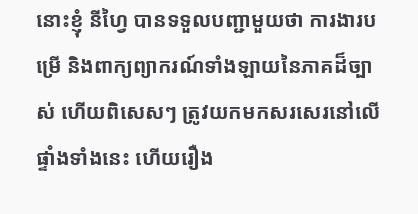នោះខ្ញុំ នីហ្វៃ បានទទួលបញ្ជាមួយថា ការងារបម្រើ និងពាក្យព្យាករណ៍ទាំងឡាយនៃភាគដ៏ច្បាស់ ហើយពិសេសៗ ត្រូវយកមកសរសេរនៅលើផ្ទាំងទាំងនេះ ហើយរឿង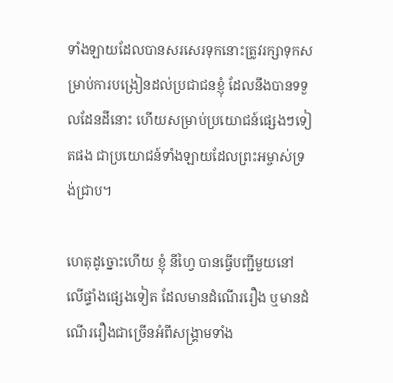ទាំងឡាយដែលបានសរសេរទុកនោះត្រូវរក្សាទុកសម្រាប់ការបង្រៀនដល់ប្រជាជនខ្ញុំ ដែលនឹងបានទទួលដែនដីនោះ ហើយសម្រាប់ប្រយោជន៍ផ្សេងៗទៀតផង ជាប្រយោជន៍ទាំងឡាយដែលព្រះអម្ចាស់ទ្រង់ជ្រាប។

ហេតុដូច្នោះហើយ ខ្ញុំ នីហ្វៃ បានធ្វើបញ្ជីមួយនៅលើផ្ទាំងផ្សេងទៀត ដែលមានដំណើររឿង ឬមានដំណើររឿងជាច្រើនអំពីសង្គ្រាមទាំង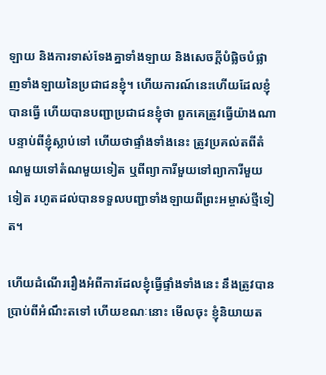ឡាយ និងការទាស់ទែងគ្នាទាំងឡាយ និងសេចក្ដីបំផ្លិចបំផ្លាញទាំងឡាយនៃប្រជាជនខ្ញុំ។ ហើយការណ៍នេះហើយដែលខ្ញុំបានធ្វើ ហើយបានបញ្ជាប្រជាជនខ្ញុំថា ពួកគេត្រូវធ្វើយ៉ាងណា បន្ទាប់ពីខ្ញុំស្លាប់ទៅ ហើយថាផ្ទាំងទាំងនេះ ត្រូវប្រគល់តពីតំណមួយទៅតំណមួយទៀត ឬពីព្យាការីមួយទៅព្យាការីមួយទៀត រហូតដល់បានទទួលបញ្ជាទាំងឡាយពីព្រះអម្ចាស់ថ្មីទៀត។

ហើយដំណើររឿងអំពីការដែលខ្ញុំធ្វើផ្ទាំងទាំងនេះ នឹងត្រូវបានប្រាប់ពីអំណឹះតទៅ ហើយខណៈនោះ មើលចុះ ខ្ញុំនិយាយត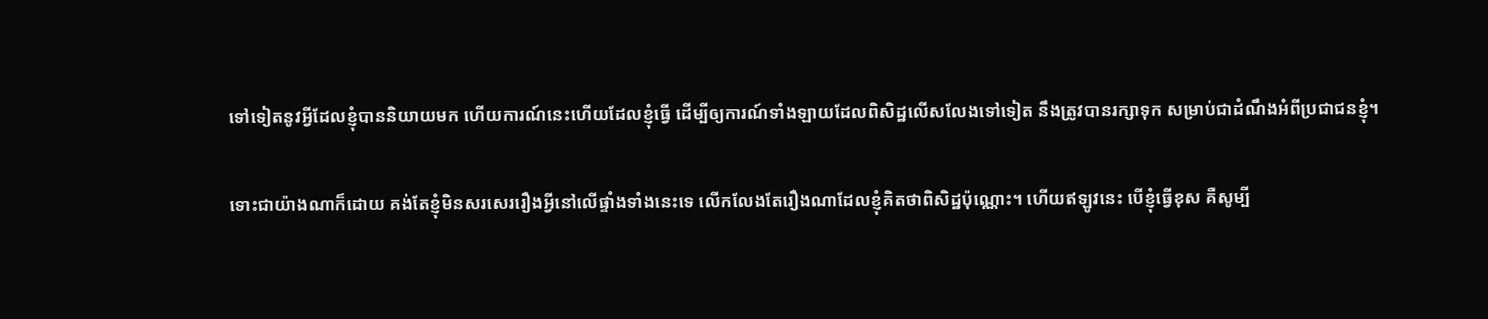ទៅទៀតនូវអ្វីដែលខ្ញុំបាននិយាយមក ហើយការណ៍នេះហើយដែលខ្ញុំធ្វើ ដើម្បីឲ្យការណ៍ទាំងឡាយដែលពិសិដ្ឋលើសលែងទៅទៀត នឹងត្រូវបានរក្សាទុក សម្រាប់ជាដំណឹងអំពីប្រជាជនខ្ញុំ។

ទោះជាយ៉ាងណាក៏ដោយ គង់តែខ្ញុំមិនសរសេររឿងអ្វីនៅលើផ្ទាំងទាំងនេះទេ លើកលែងតែរឿងណាដែលខ្ញុំគិតថាពិសិដ្ឋប៉ុណ្ណោះ។ ហើយឥឡូវនេះ បើខ្ញុំធ្វើខុស គឺសូម្បី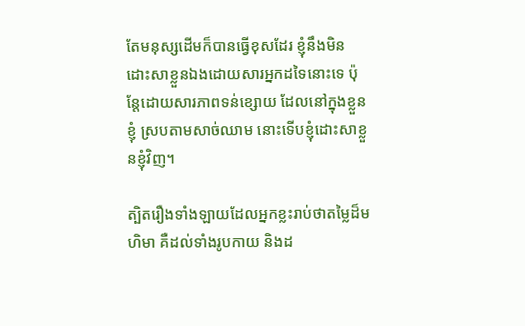តែមនុស្សដើមក៏បានធ្វើខុសដែរ ខ្ញុំនឹងមិនដោះសាខ្លួនឯងដោយសារអ្នកដទៃនោះទេ ប៉ុន្តែដោយសារភាពទន់ខ្សោយ ដែលនៅក្នុងខ្លួនខ្ញុំ ស្របតាមសាច់ឈាម នោះទើបខ្ញុំដោះសាខ្លួនខ្ញុំវិញ។

ត្បិតរឿងទាំងឡាយដែលអ្នកខ្លះរាប់ថាតម្លៃដ៏មហិមា គឺដល់ទាំងរូបកាយ និងដ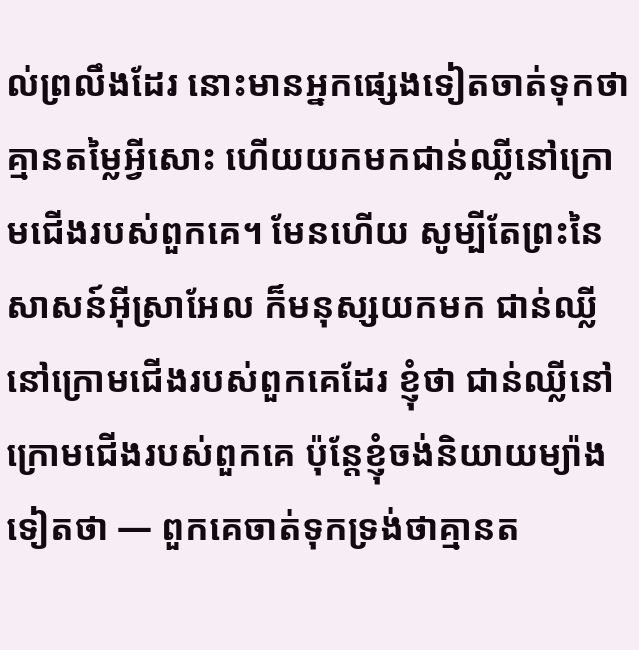ល់ព្រលឹងដែរ នោះមានអ្នកផ្សេងទៀតចាត់ទុកថា គ្មានតម្លៃអ្វីសោះ ហើយយកមកជាន់ឈ្លីនៅក្រោមជើងរបស់ពួកគេ។ មែនហើយ សូម្បីតែព្រះនៃសាសន៍អ៊ីស្រាអែល ក៏មនុស្សយកមក ជាន់ឈ្លីនៅក្រោមជើងរបស់ពួកគេដែរ ខ្ញុំថា ជាន់ឈ្លីនៅក្រោមជើងរបស់ពួកគេ ប៉ុន្តែខ្ញុំចង់និយាយម្យ៉ាងទៀតថា — ពួកគេចាត់ទុកទ្រង់ថាគ្មានត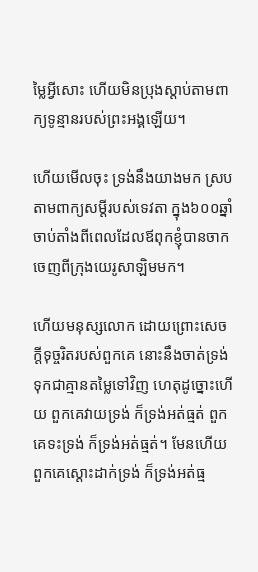ម្លៃអ្វីសោះ ហើយមិនប្រុងស្ដាប់តាមពាក្យទូន្មានរបស់ព្រះអង្គឡើយ។

ហើយមើលចុះ ទ្រង់នឹងយាងមក ស្របតាមពាក្យសម្ដីរបស់ទេវតា ក្នុង៦០០ឆ្នាំ ចាប់តាំងពីពេលដែលឪពុកខ្ញុំបានចាកចេញពីក្រុងយេរូសាឡិមមក។

ហើយមនុស្សលោក ដោយព្រោះសេចក្ដីទុច្ចរិតរបស់ពួកគេ នោះនឹងចាត់ទ្រង់ទុកជាគ្មានតម្លៃទៅវិញ ហេតុដូច្នោះហើយ ពួកគេវាយទ្រង់ ក៏ទ្រង់អត់ធ្មត់ ពួកគេទះទ្រង់ ក៏ទ្រង់អត់ធ្មត់។ មែនហើយ ពួកគេស្ដោះដាក់ទ្រង់ ក៏ទ្រង់អត់ធ្ម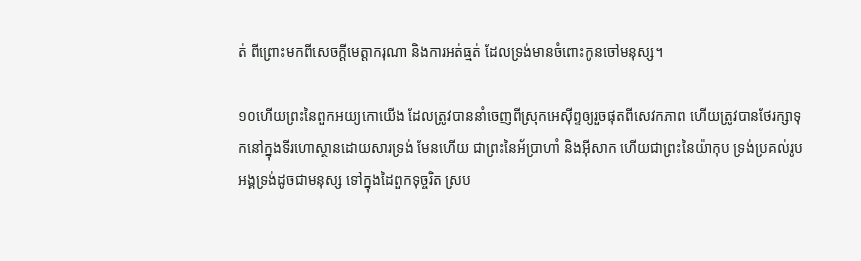ត់ ពីព្រោះមកពីសេចក្ដីមេត្តាករុណា និងការអត់ធ្មត់ ដែលទ្រង់មានចំពោះកូនចៅមនុស្ស។

១០ហើយព្រះនៃពួកអយ្យកោយើង ដែលត្រូវបាននាំចេញពីស្រុកអេស៊ីព្ទឲ្យរួចផុតពីសេវកភាព ហើយត្រូវបានថែរក្សាទុកនៅក្នុងទីរហោស្ថានដោយសារទ្រង់ មែនហើយ ជាព្រះនៃអ័ប្រាហាំ និងអ៊ីសាក ហើយជាព្រះនៃយ៉ាកុប ទ្រង់ប្រគល់រូបអង្គទ្រង់ដូចជាមនុស្ស ទៅក្នុងដៃពួកទុច្ចរិត ស្រប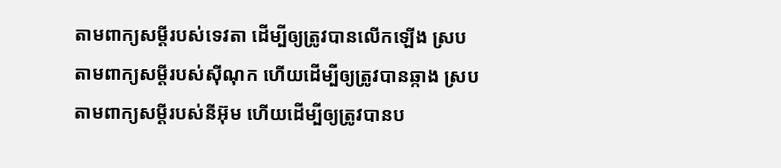តាមពាក្យសម្ដីរបស់ទេវតា ដើម្បីឲ្យត្រូវបានលើកឡើង ស្របតាមពាក្យសម្ដីរបស់ស៊ីណុក ហើយដើម្បីឲ្យត្រូវបានឆ្កាង ស្របតាមពាក្យសម្ដីរបស់នីអ៊ុម ហើយដើម្បីឲ្យត្រូវបានប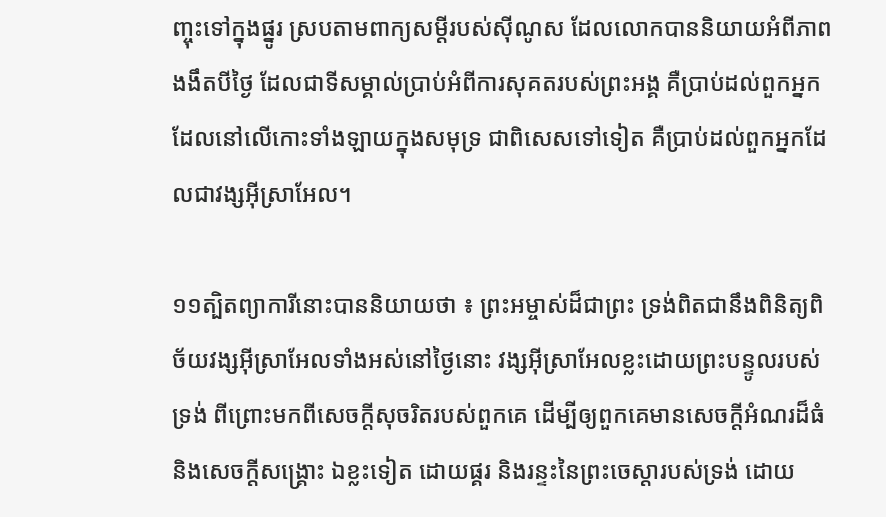ញ្ចុះទៅក្នុងផ្នូរ ស្របតាមពាក្យសម្ដីរបស់ស៊ីណូស ដែលលោកបាននិយាយអំពីភាពងងឹតបីថ្ងៃ ដែលជាទីសម្គាល់ប្រាប់អំពីការសុគតរបស់ព្រះអង្គ គឺប្រាប់ដល់ពួកអ្នកដែលនៅលើកោះទាំងឡាយក្នុងសមុទ្រ ជាពិសេសទៅទៀត គឺប្រាប់ដល់ពួកអ្នកដែលជាវង្សអ៊ីស្រាអែល។

១១ត្បិតព្យាការីនោះបាននិយាយថា ៖ ព្រះអម្ចាស់ដ៏ជាព្រះ ទ្រង់ពិតជានឹងពិនិត្យពិច័យវង្សអ៊ីស្រាអែលទាំងអស់នៅថ្ងៃនោះ វង្សអ៊ីស្រាអែលខ្លះដោយព្រះបន្ទូលរបស់ទ្រង់ ពីព្រោះមកពីសេចក្ដីសុចរិតរបស់ពួកគេ ដើម្បីឲ្យពួកគេមានសេចក្ដីអំណរដ៏ធំ និងសេចក្ដីសង្គ្រោះ ឯខ្លះទៀត ដោយផ្គរ និងរន្ទះនៃព្រះចេស្ដារបស់ទ្រង់ ដោយ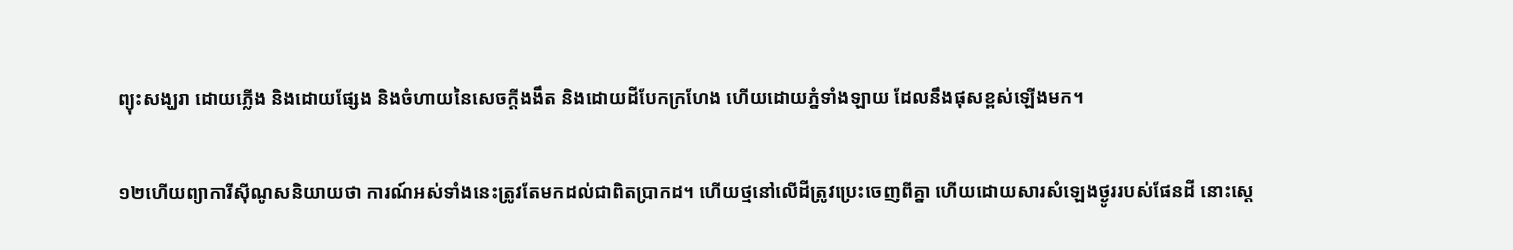ព្យុះសង្ឃរា ដោយភ្លើង និងដោយផ្សែង និងចំហាយនៃសេចក្ដីងងឹត និងដោយដីបែកក្រហែង ហើយដោយភ្នំទាំងឡាយ ដែលនឹងផុសខ្ពស់ឡើងមក។

១២ហើយព្យាការីស៊ីណូសនិយាយថា ការណ៍អស់ទាំងនេះត្រូវតែមកដល់ជាពិតប្រាកដ។ ហើយថ្មនៅលើដីត្រូវប្រេះចេញពីគ្នា ហើយដោយសារសំឡេងថ្ងូររបស់ផែនដី នោះស្ដេ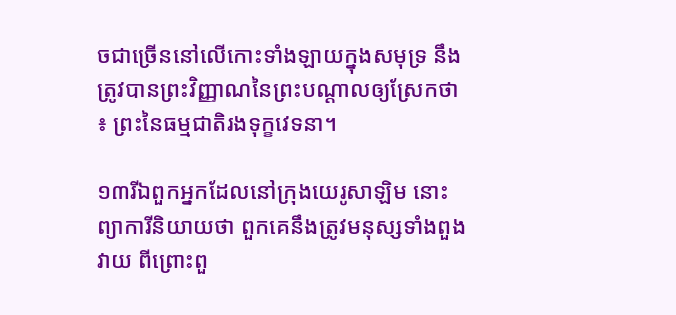ចជាច្រើននៅលើកោះទាំងឡាយក្នុងសមុទ្រ នឹងត្រូវបានព្រះវិញ្ញាណនៃព្រះបណ្ដាលឲ្យស្រែកថា ៖ ព្រះនៃធម្មជាតិរងទុក្ខវេទនា។

១៣រីឯពួកអ្នកដែលនៅក្រុងយេរូសាឡិម នោះព្យាការីនិយាយថា ពួកគេនឹងត្រូវមនុស្សទាំងពួងវាយ ពីព្រោះពួ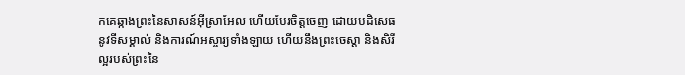កគេឆ្កាងព្រះនៃសាសន៍អ៊ីស្រាអែល ហើយបែរចិត្តចេញ ដោយបដិសេធនូវទីសម្គាល់ និងការណ៍អស្ចារ្យទាំងឡាយ ហើយនឹងព្រះចេស្ដា និងសិរីល្អរបស់ព្រះនៃ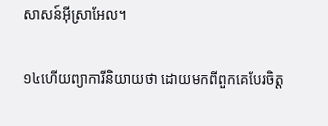សាសន៍អ៊ីស្រាអែល។

១៤ហើយព្យាការីនិយាយថា ដោយមកពីពួកគេបែរចិត្ត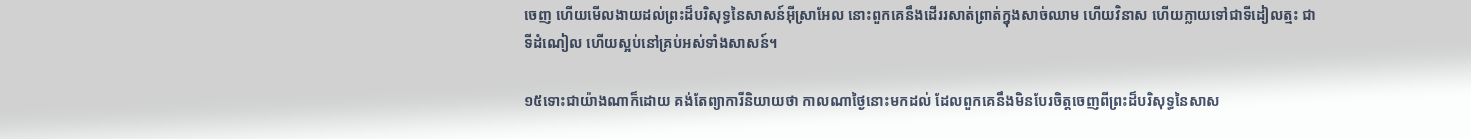ចេញ ហើយមើលងាយដល់ព្រះដ៏បរិសុទ្ធនៃសាសន៍អ៊ីស្រាអែល នោះពួកគេនឹងដើររសាត់ព្រាត់ក្នុងសាច់ឈាម ហើយវិនាស ហើយក្លាយទៅជាទីដៀលត្មះ ជាទីដំណៀល ហើយស្អប់នៅគ្រប់អស់ទាំងសាសន៍។

១៥ទោះជាយ៉ាងណាក៏ដោយ គង់តែព្យាការីនិយាយថា កាលណាថ្ងៃនោះមកដល់ ដែលពួកគេនឹងមិនបែរចិត្តចេញពីព្រះដ៏បរិសុទ្ធនៃសាស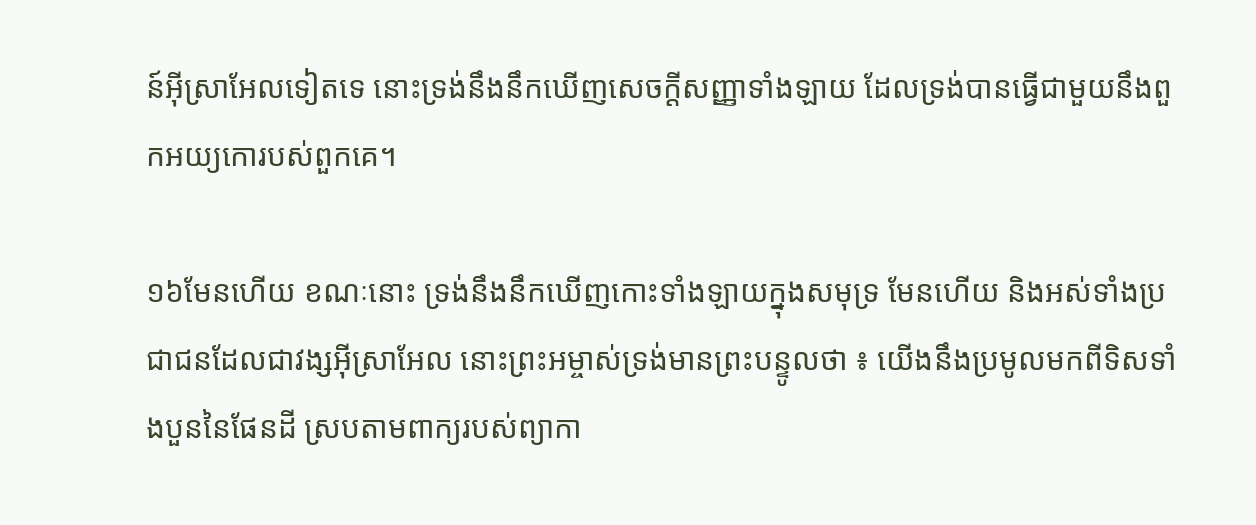ន៍អ៊ីស្រាអែលទៀតទេ នោះទ្រង់នឹងនឹកឃើញសេចក្ដីសញ្ញាទាំងឡាយ ដែលទ្រង់បានធ្វើជាមួយនឹងពួកអយ្យកោរបស់ពួកគេ។

១៦មែនហើយ ខណៈនោះ ទ្រង់នឹងនឹកឃើញកោះទាំងឡាយក្នុងសមុទ្រ មែនហើយ និងអស់ទាំងប្រជាជនដែលជាវង្សអ៊ីស្រាអែល នោះព្រះអម្ចាស់ទ្រង់មានព្រះបន្ទូលថា ៖ យើងនឹងប្រមូលមកពីទិសទាំងបួននៃផែនដី ស្របតាមពាក្យរបស់ព្យាកា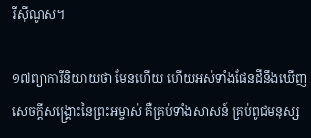រីស៊ីណូស។

១៧ព្យាការីនិយាយថា មែនហើយ ហើយអស់ទាំងផែនដីនឹងឃើញសេចក្ដីសង្គ្រោះនៃព្រះអម្ចាស់ គឺគ្រប់ទាំងសាសន៍ គ្រប់ពូជមនុស្ស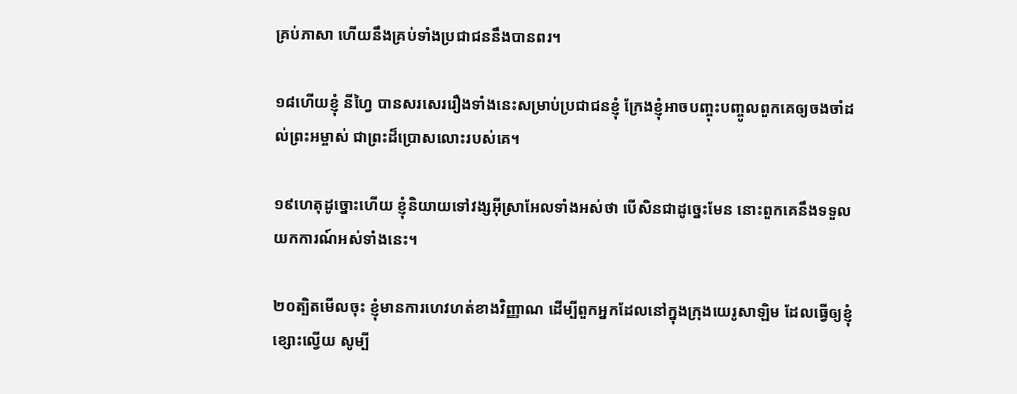គ្រប់ភាសា ហើយនឹងគ្រប់ទាំងប្រជាជននឹងបានពរ។

១៨ហើយខ្ញុំ នីហ្វៃ បានសរសេររឿងទាំងនេះសម្រាប់ប្រជាជនខ្ញុំ ក្រែងខ្ញុំអាចបញ្ចុះបញ្ចូលពួកគេឲ្យចងចាំដល់ព្រះអម្ចាស់ ជាព្រះដ៏ប្រោសលោះរបស់គេ។

១៩ហេតុដូច្នោះហើយ ខ្ញុំនិយាយទៅវង្សអ៊ីស្រាអែលទាំងអស់ថា បើសិនជាដូច្នេះមែន នោះពួកគេនឹងទទួលយកការណ៍អស់ទាំងនេះ។

២០ត្បិតមើលចុះ ខ្ញុំមានការហេវហត់ខាងវិញ្ញាណ ដើម្បីពួកអ្នកដែលនៅក្នុងក្រុងយេរូសាឡិម ដែលធ្វើឲ្យខ្ញុំខ្សោះល្វើយ សូម្បី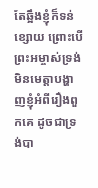តែឆ្អឹងខ្ញុំក៏ទន់ខ្សោយ ព្រោះបើព្រះអម្ចាស់ទ្រង់មិនមេត្តាបង្ហាញខ្ញុំអំពីរឿងពួកគេ ដូចជាទ្រង់បា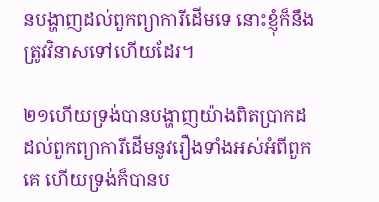នបង្ហាញដល់ពួកព្យាការីដើមទេ នោះខ្ញុំក៏នឹងត្រូវវិនាសទៅហើយដែរ។

២១ហើយទ្រង់បានបង្ហាញយ៉ាងពិតប្រាកដដល់ពួកព្យាការីដើមនូវរឿងទាំងអស់អំពីពួកគេ ហើយទ្រង់ក៏បានប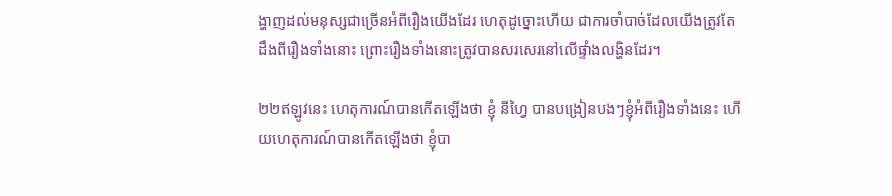ង្ហាញដល់មនុស្សជាច្រើនអំពីរឿងយើងដែរ ហេតុដូច្នោះហើយ ជាការចាំបាច់ដែលយើងត្រូវតែដឹងពីរឿងទាំងនោះ ព្រោះរឿងទាំងនោះត្រូវបានសរសេរនៅលើផ្ទាំងលង្ហិនដែរ។

២២ឥឡូវនេះ ហេតុការណ៍បានកើតឡើងថា ខ្ញុំ នីហ្វៃ បានបង្រៀនបងៗខ្ញុំអំពីរឿងទាំងនេះ ហើយហេតុការណ៍បានកើតឡើងថា ខ្ញុំបា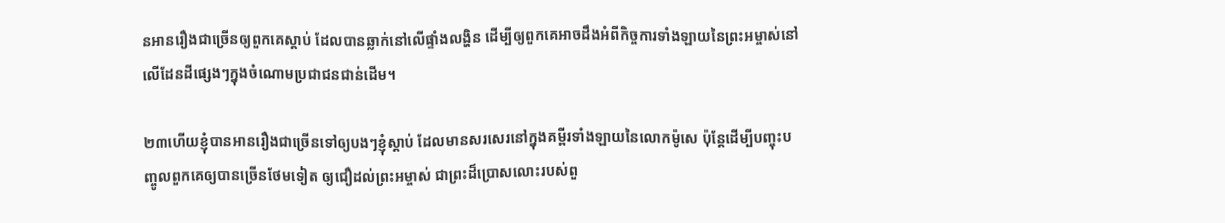នអានរឿងជាច្រើនឲ្យពួកគេស្ដាប់ ដែលបានឆ្លាក់នៅលើផ្ទាំងលង្ហិន ដើម្បីឲ្យពួកគេអាចដឹងអំពីកិច្ចការទាំងឡាយនៃព្រះអម្ចាស់នៅលើដែនដីផ្សេងៗក្នុងចំណោមប្រជាជនជាន់ដើម។

២៣ហើយខ្ញុំបានអានរឿងជាច្រើនទៅឲ្យបងៗខ្ញុំស្ដាប់ ដែលមានសរសេរនៅក្នុងគម្ពីរទាំងឡាយនៃលោកម៉ូសេ ប៉ុន្តែដើម្បីបញ្ចុះបញ្ចូលពួកគេឲ្យបានច្រើនថែមទៀត ឲ្យជឿដល់ព្រះអម្ចាស់ ជាព្រះដ៏ប្រោសលោះរបស់ពួ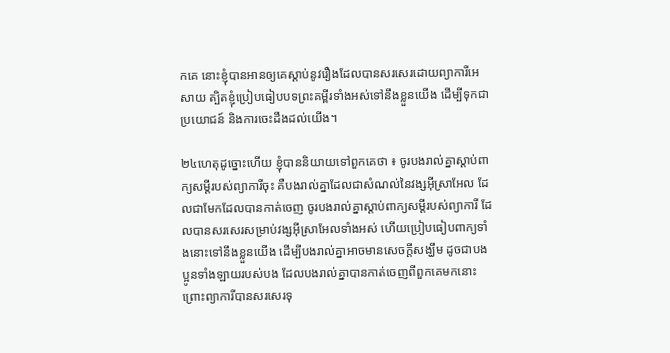កគេ នោះខ្ញុំបានអានឲ្យគេស្ដាប់នូវរឿងដែលបានសរសេរដោយព្យាការីអេសាយ ត្បិតខ្ញុំប្រៀបធៀបបទព្រះគម្ពីរទាំងអស់ទៅនឹងខ្លួនយើង ដើម្បីទុកជាប្រយោជន៍ និងការចេះដឹងដល់យើង។

២៤ហេតុដូច្នោះហើយ ខ្ញុំបាននិយាយទៅពួកគេថា ៖ ចូរបងរាល់គ្នាស្ដាប់ពាក្យសម្ដីរបស់ព្យាការីចុះ គឺបងរាល់គ្នាដែលជាសំណល់នៃវង្សអ៊ីស្រាអែល ដែលជាមែកដែលបានកាត់ចេញ ចូរបងរាល់គ្នាស្ដាប់ពាក្យសម្ដីរបស់ព្យាការី ដែលបានសរសេរសម្រាប់វង្សអ៊ីស្រាអែលទាំងអស់ ហើយប្រៀបធៀបពាក្យទាំងនោះទៅនឹងខ្លួនយើង ដើម្បីបងរាល់គ្នាអាចមានសេចក្ដីសង្ឃឹម ដូចជាបងប្អូនទាំងឡាយរបស់បង ដែលបងរាល់គ្នាបានកាត់ចេញពីពួកគេមកនោះ ព្រោះព្យាការីបានសរសេរទុ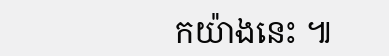កយ៉ាងនេះ ៕